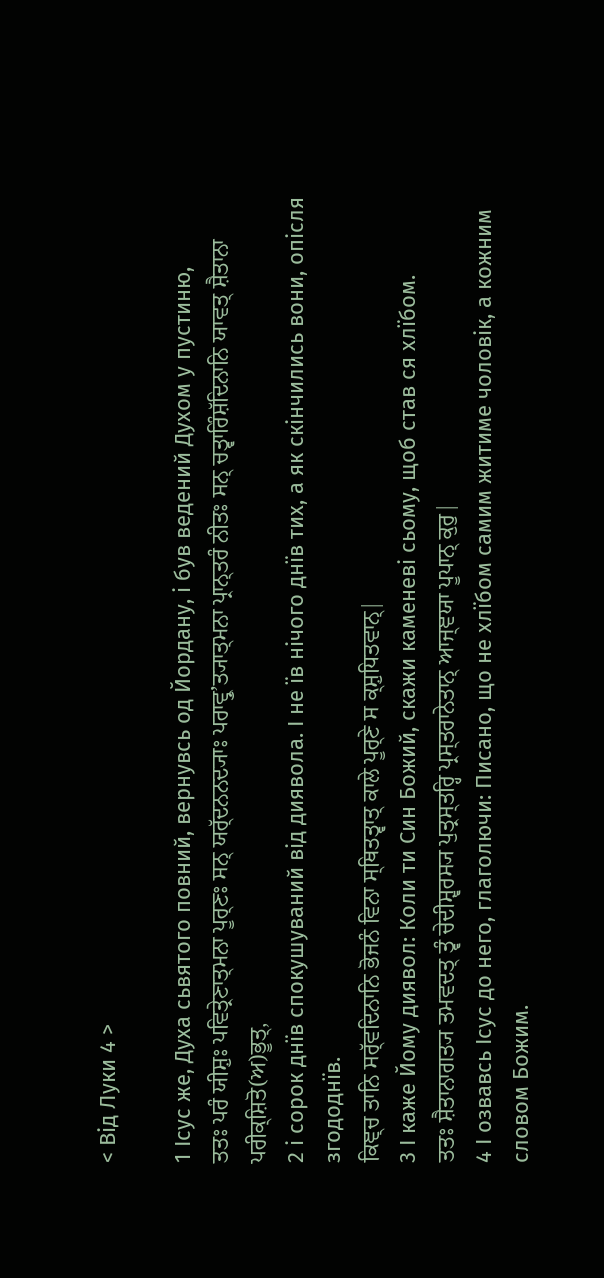< Від Луки 4 >

1 Ісус же, Духа сьвятого повний, вернувсь од Йордану, і був ведений Духом у пустиню,
ਤਤਃ ਪਰੰ ਯੀਸ਼ੁਃ ਪਵਿਤ੍ਰੇਣਾਤ੍ਮਨਾ ਪੂਰ੍ਣਃ ਸਨ੍ ਯਰ੍ੱਦਨਨਦ੍ਯਾਃ ਪਰਾਵ੍ਰੁʼਤ੍ਯਾਤ੍ਮਨਾ ਪ੍ਰਾਨ੍ਤਰੰ ਨੀਤਃ ਸਨ੍ ਚਤ੍ਵਾਰਿੰਸ਼ੱਦਿਨਾਨਿ ਯਾਵਤ੍ ਸ਼ੈਤਾਨਾ ਪਰੀਕ੍ਸ਼ਿਤੋ(ਅ)ਭੂਤ੍,
2 і сорок днїв спокушуваний від диявола. І не їв нічого днїв тих, а як скінчились вони, опісля згододнїв.
ਕਿਞ੍ਚ ਤਾਨਿ ਸਰ੍ੱਵਦਿਨਾਨਿ ਭੋਜਨੰ ਵਿਨਾ ਸ੍ਥਿਤਤ੍ਵਾਤ੍ ਕਾਲੇ ਪੂਰ੍ਣੇ ਸ ਕ੍ਸ਼ੁਧਿਤਵਾਨ੍|
3 І каже Йому диявол: Коли ти Син Божий, скажи каменеві сьому, щоб став ся хлїбом.
ਤਤਃ ਸ਼ੈਤਾਨਾਗਤ੍ਯ ਤਮਵਦਤ੍ ਤ੍ਵੰ ਚੇਦੀਸ਼੍ਵਰਸ੍ਯ ਪੁਤ੍ਰਸ੍ਤਰ੍ਹਿ ਪ੍ਰਸ੍ਤਰਾਨੇਤਾਨ੍ ਆਜ੍ਞਯਾ ਪੂਪਾਨ੍ ਕੁਰੁ|
4 І озвавсь Ісус до него, глаголючи: Писано, що не хлїбом самим житиме чоловік, а кожним словом Божим.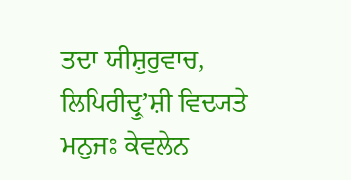ਤਦਾ ਯੀਸ਼ੁਰੁਵਾਚ, ਲਿਪਿਰੀਦ੍ਰੁʼਸ਼ੀ ਵਿਦ੍ਯਤੇ ਮਨੁਜਃ ਕੇਵਲੇਨ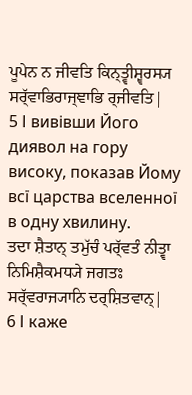ਪੂਪੇਨ ਨ ਜੀਵਤਿ ਕਿਨ੍ਤ੍ਵੀਸ਼੍ਵਰਸ੍ਯ ਸਰ੍ੱਵਾਭਿਰਾਜ੍ਞਾਭਿ ਰ੍ਜੀਵਤਿ|
5 І вивівши Його диявол на гору високу, показав Йому всї царства вселенної в одну хвилину.
ਤਦਾ ਸ਼ੈਤਾਨ੍ ਤਮੁੱਚੰ ਪਰ੍ੱਵਤੰ ਨੀਤ੍ਵਾ ਨਿਮਿਸ਼ੈਕਮਧ੍ਯੇ ਜਗਤਃ ਸਰ੍ੱਵਰਾਜ੍ਯਾਨਿ ਦਰ੍ਸ਼ਿਤਵਾਨ੍|
6 І каже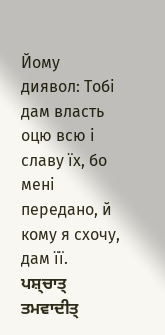Йому диявол: Тобі дам власть оцю всю і славу їх, бо мені передано, й кому я схочу, дам її.
ਪਸ਼੍ਚਾਤ੍ ਤਮਵਾਦੀਤ੍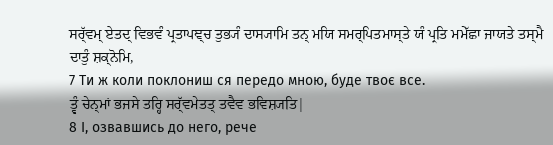ਸਰ੍ੱਵਮ੍ ਏਤਦ੍ ਵਿਭਵੰ ਪ੍ਰਤਾਪਞ੍ਚ ਤੁਭ੍ਯੰ ਦਾਸ੍ਯਾਮਿ ਤਨ੍ ਮਯਿ ਸਮਰ੍ਪਿਤਮਾਸ੍ਤੇ ਯੰ ਪ੍ਰਤਿ ਮਮੇੱਛਾ ਜਾਯਤੇ ਤਸ੍ਮੈ ਦਾਤੁੰ ਸ਼ਕ੍ਨੋਮਿ,
7 Ти ж коли поклониш ся передо мною, буде твоє все.
ਤ੍ਵੰ ਚੇਨ੍ਮਾਂ ਭਜਸੇ ਤਰ੍ਹਿ ਸਰ੍ੱਵਮੇਤਤ੍ ਤਵੈਵ ਭਵਿਸ਼੍ਯਤਿ|
8 І, озвавшись до него, рече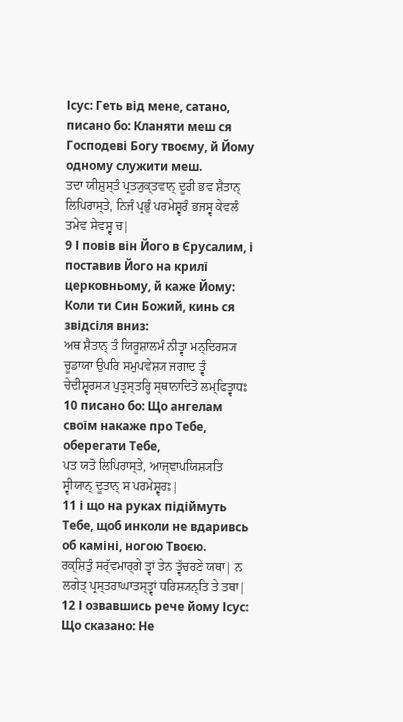Ісус: Геть від мене, сатано, писано бо: Кланяти меш ся Господеві Богу твоєму, й Йому одному служити меш.
ਤਦਾ ਯੀਸ਼ੁਸ੍ਤੰ ਪ੍ਰਤ੍ਯੁਕ੍ਤਵਾਨ੍ ਦੂਰੀ ਭਵ ਸ਼ੈਤਾਨ੍ ਲਿਪਿਰਾਸ੍ਤੇ, ਨਿਜੰ ਪ੍ਰਭੁੰ ਪਰਮੇਸ਼੍ਵਰੰ ਭਜਸ੍ਵ ਕੇਵਲੰ ਤਮੇਵ ਸੇਵਸ੍ਵ ਚ|
9 І повів він Його в Єрусалим, і поставив Його на крилї церковньому, й каже Йому: Коли ти Син Божий, кинь ся звідсіля вниз:
ਅਥ ਸ਼ੈਤਾਨ੍ ਤੰ ਯਿਰੂਸ਼ਾਲਮੰ ਨੀਤ੍ਵਾ ਮਨ੍ਦਿਰਸ੍ਯ ਚੂਡਾਯਾ ਉਪਰਿ ਸਮੁਪਵੇਸ਼੍ਯ ਜਗਾਦ ਤ੍ਵੰ ਚੇਦੀਸ਼੍ਵਰਸ੍ਯ ਪੁਤ੍ਰਸ੍ਤਰ੍ਹਿ ਸ੍ਥਾਨਾਦਿਤੋ ਲਮ੍ਫਿਤ੍ਵਾਧਃ
10 писано бо: Що ангелам своїм накаже про Тебе, оберегати Тебе,
ਪਤ ਯਤੋ ਲਿਪਿਰਾਸ੍ਤੇ, ਆਜ੍ਞਾਪਯਿਸ਼੍ਯਤਿ ਸ੍ਵੀਯਾਨ੍ ਦੂਤਾਨ੍ ਸ ਪਰਮੇਸ਼੍ਵਰਃ|
11 і що на руках підіймуть Тебе, щоб инколи не вдаривсь об каміні, ногою Твоєю.
ਰਕ੍ਸ਼ਿਤੁੰ ਸਰ੍ੱਵਮਾਰ੍ਗੇ ਤ੍ਵਾਂ ਤੇਨ ਤ੍ਵੱਚਰਣੇ ਯਥਾ| ਨ ਲਗੇਤ੍ ਪ੍ਰਸ੍ਤਰਾਘਾਤਸ੍ਤ੍ਵਾਂ ਧਰਿਸ਼੍ਯਨ੍ਤਿ ਤੇ ਤਥਾ|
12 І озвавшись рече йому Ісус: Що сказано: Не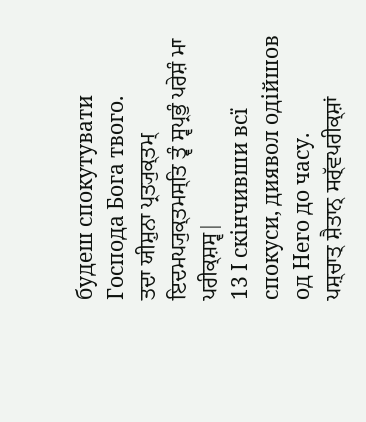будеш спокутувати Господа Бога твого.
ਤਦਾ ਯੀਸ਼ੁਨਾ ਪ੍ਰਤ੍ਯੁਕ੍ਤਮ੍ ਇਦਮਪ੍ਯੁਕ੍ਤਮਸ੍ਤਿ ਤ੍ਵੰ ਸ੍ਵਪ੍ਰਭੁੰ ਪਰੇਸ਼ੰ ਮਾ ਪਰੀਕ੍ਸ਼ਸ੍ਵ|
13 І скінчивши всї спокуси, диявол одійшов од Него до часу.
ਪਸ਼੍ਚਾਤ੍ ਸ਼ੈਤਾਨ੍ ਸਰ੍ੱਵਪਰੀਕ੍ਸ਼ਾਂ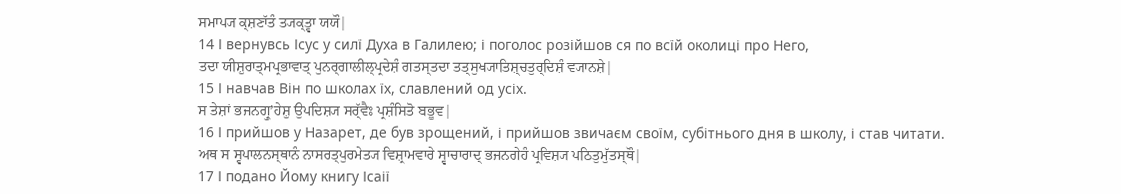ਸਮਾਪ੍ਯ ਕ੍ਸ਼ਣਾੱਤੰ ਤ੍ਯਕ੍ਤ੍ਵਾ ਯਯੌ|
14 І вернувсь Ісус у силї Духа в Галилею; і поголос розійшов ся по всїй околиці про Него,
ਤਦਾ ਯੀਸ਼ੁਰਾਤ੍ਮਪ੍ਰਭਾਵਾਤ੍ ਪੁਨਰ੍ਗਾਲੀਲ੍ਪ੍ਰਦੇਸ਼ੰ ਗਤਸ੍ਤਦਾ ਤਤ੍ਸੁਖ੍ਯਾਤਿਸ਼੍ਚਤੁਰ੍ਦਿਸ਼ੰ ਵ੍ਯਾਨਸ਼ੇ|
15 І навчав Він по школах їх, славлений од усіх.
ਸ ਤੇਸ਼ਾਂ ਭਜਨਗ੍ਰੁʼਹੇਸ਼ੁ ਉਪਦਿਸ਼੍ਯ ਸਰ੍ੱਵੈਃ ਪ੍ਰਸ਼ੰਸਿਤੋ ਬਭੂਵ|
16 І прийшов у Назарет, де був зрощений, і прийшов звичаєм своїм, субітнього дня в школу, і став читати.
ਅਥ ਸ ਸ੍ਵਪਾਲਨਸ੍ਥਾਨੰ ਨਾਸਰਤ੍ਪੁਰਮੇਤ੍ਯ ਵਿਸ਼੍ਰਾਮਵਾਰੇ ਸ੍ਵਾਚਾਰਾਦ੍ ਭਜਨਗੇਹੰ ਪ੍ਰਵਿਸ਼੍ਯ ਪਠਿਤੁਮੁੱਤਸ੍ਥੌ|
17 І подано Йому книгу Ісаії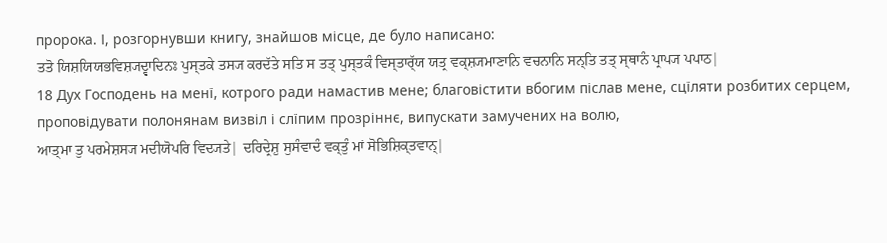пророка. І, розгорнувши книгу, знайшов місце, де було написано:
ਤਤੋ ਯਿਸ਼ਯਿਯਭਵਿਸ਼੍ਯਦ੍ਵਾਦਿਨਃ ਪੁਸ੍ਤਕੇ ਤਸ੍ਯ ਕਰਦੱਤੇ ਸਤਿ ਸ ਤਤ੍ ਪੁਸ੍ਤਕੰ ਵਿਸ੍ਤਾਰ੍ੱਯ ਯਤ੍ਰ ਵਕ੍ਸ਼੍ਯਮਾਣਾਨਿ ਵਚਨਾਨਿ ਸਨ੍ਤਿ ਤਤ੍ ਸ੍ਥਾਨੰ ਪ੍ਰਾਪ੍ਯ ਪਪਾਠ|
18 Дух Господень на менї, котрого ради намастив мене; благовістити вбогим післав мене, сцїляти розбитих серцем, проповідувати полонянам визвіл і слїпим прозріннє, випускати замучених на волю,
ਆਤ੍ਮਾ ਤੁ ਪਰਮੇਸ਼ਸ੍ਯ ਮਦੀਯੋਪਰਿ ਵਿਦ੍ਯਤੇ| ਦਰਿਦ੍ਰੇਸ਼ੁ ਸੁਸੰਵਾਦੰ ਵਕ੍ਤੁੰ ਮਾਂ ਸੋਭਿਸ਼ਿਕ੍ਤਵਾਨ੍|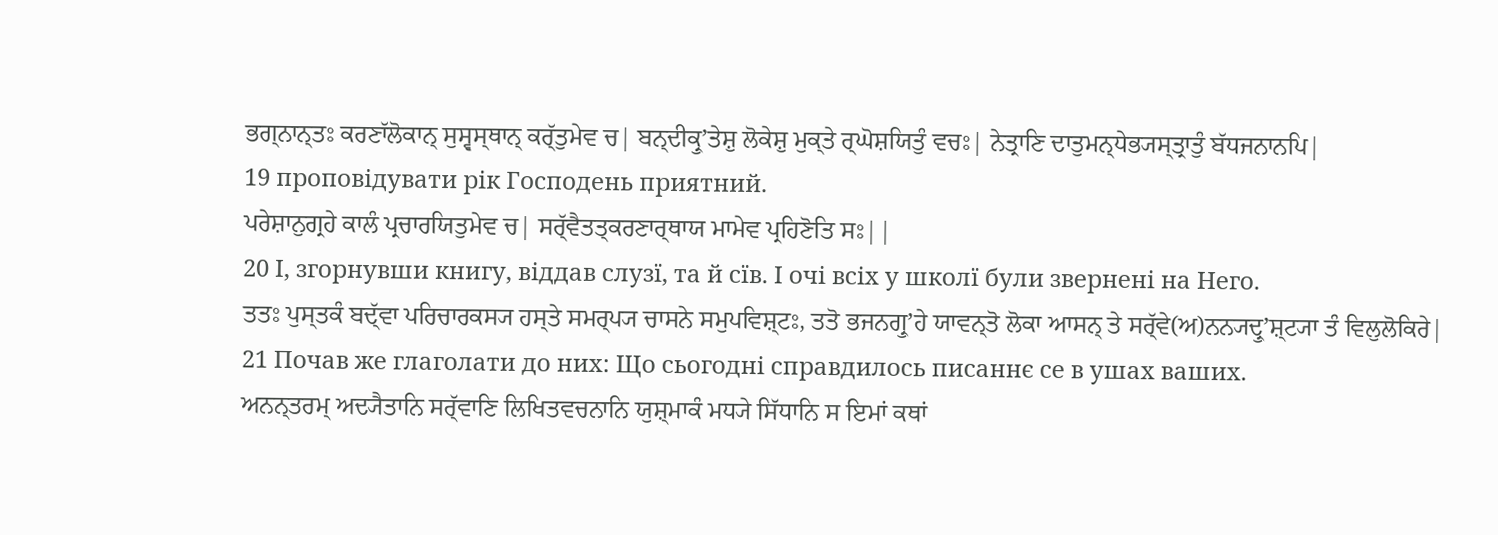ਭਗ੍ਨਾਨ੍ਤਃ ਕਰਣਾੱਲੋਕਾਨ੍ ਸੁਸ੍ਵਸ੍ਥਾਨ੍ ਕਰ੍ੱਤੁਮੇਵ ਚ| ਬਨ੍ਦੀਕ੍ਰੁʼਤੇਸ਼ੁ ਲੋਕੇਸ਼ੁ ਮੁਕ੍ਤੇ ਰ੍ਘੋਸ਼ਯਿਤੁੰ ਵਚਃ| ਨੇਤ੍ਰਾਣਿ ਦਾਤੁਮਨ੍ਧੇਭ੍ਯਸ੍ਤ੍ਰਾਤੁੰ ਬੱਧਜਨਾਨਪਿ|
19 проповідувати рік Господень приятний.
ਪਰੇਸ਼ਾਨੁਗ੍ਰਹੇ ਕਾਲੰ ਪ੍ਰਚਾਰਯਿਤੁਮੇਵ ਚ| ਸਰ੍ੱਵੈਤਤ੍ਕਰਣਾਰ੍ਥਾਯ ਮਾਮੇਵ ਪ੍ਰਹਿਣੋਤਿ ਸਃ||
20 І, згорнувши книгу, віддав слузї, та й сїв. І очі всіх у школї були звернені на Него.
ਤਤਃ ਪੁਸ੍ਤਕੰ ਬਦ੍ੱਵਾ ਪਰਿਚਾਰਕਸ੍ਯ ਹਸ੍ਤੇ ਸਮਰ੍ਪ੍ਯ ਚਾਸਨੇ ਸਮੁਪਵਿਸ਼੍ਟਃ, ਤਤੋ ਭਜਨਗ੍ਰੁʼਹੇ ਯਾਵਨ੍ਤੋ ਲੋਕਾ ਆਸਨ੍ ਤੇ ਸਰ੍ੱਵੇ(ਅ)ਨਨ੍ਯਦ੍ਰੁʼਸ਼੍ਟ੍ਯਾ ਤੰ ਵਿਲੁਲੋਕਿਰੇ|
21 Почав же глаголати до них: Що сьогодні справдилось писаннє се в ушах ваших.
ਅਨਨ੍ਤਰਮ੍ ਅਦ੍ਯੈਤਾਨਿ ਸਰ੍ੱਵਾਣਿ ਲਿਖਿਤਵਚਨਾਨਿ ਯੁਸ਼੍ਮਾਕੰ ਮਧ੍ਯੇ ਸਿੱਧਾਨਿ ਸ ਇਮਾਂ ਕਥਾਂ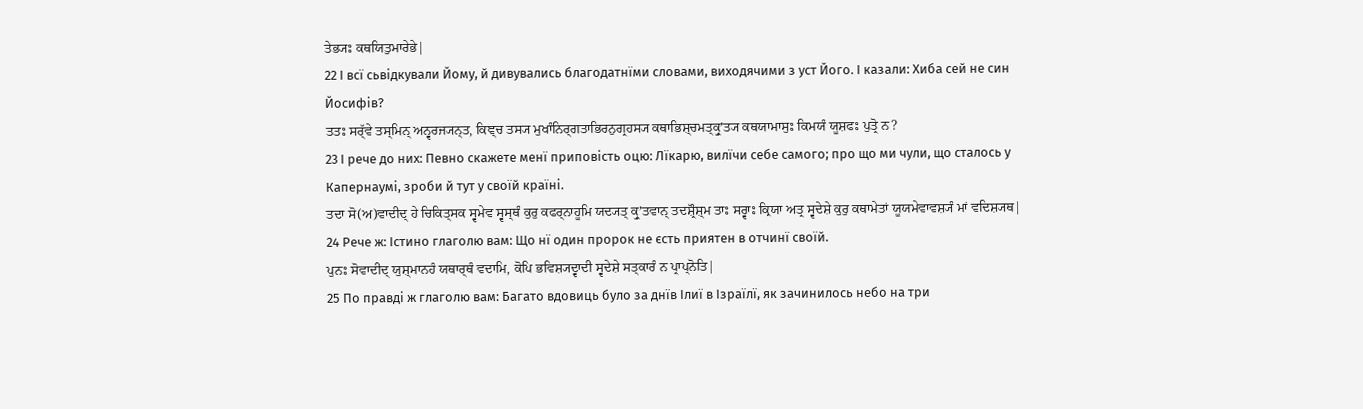ਤੇਭ੍ਯਃ ਕਥਯਿਤੁਮਾਰੇਭੇ|
22 І всї сьвідкували Йому, й дивувались благодатнїми словами, виходячими з уст Його. І казали: Хиба сей не син Йосифів?
ਤਤਃ ਸਰ੍ੱਵੇ ਤਸ੍ਮਿਨ੍ ਅਨ੍ਵਰਜ੍ਯਨ੍ਤ, ਕਿਞ੍ਚ ਤਸ੍ਯ ਮੁਖਾੰਨਿਰ੍ਗਤਾਭਿਰਨੁਗ੍ਰਹਸ੍ਯ ਕਥਾਭਿਸ਼੍ਚਮਤ੍ਕ੍ਰੁʼਤ੍ਯ ਕਥਯਾਮਾਸੁਃ ਕਿਮਯੰ ਯੂਸ਼ਫਃ ਪੁਤ੍ਰੋ ਨ?
23 І рече до них: Певно скажете менї приповість оцю: Лїкарю, вилїчи себе самого; про що ми чули, що сталось у Капернаумі, зроби й тут у своїй країні.
ਤਦਾ ਸੋ(ਅ)ਵਾਦੀਦ੍ ਹੇ ਚਿਕਿਤ੍ਸਕ ਸ੍ਵਮੇਵ ਸ੍ਵਸ੍ਥੰ ਕੁਰੁ ਕਫਰ੍ਨਾਹੂਮਿ ਯਦ੍ਯਤ੍ ਕ੍ਰੁʼਤਵਾਨ੍ ਤਦਸ਼੍ਰੌਸ਼੍ਮ ਤਾਃ ਸਰ੍ਵਾਃ ਕ੍ਰਿਯਾ ਅਤ੍ਰ ਸ੍ਵਦੇਸ਼ੇ ਕੁਰੁ ਕਥਾਮੇਤਾਂ ਯੂਯਮੇਵਾਵਸ਼੍ਯੰ ਮਾਂ ਵਦਿਸ਼੍ਯਥ|
24 Рече ж: Істино глаголю вам: Що нї один пророк не єсть приятен в отчинї своїй.
ਪੁਨਃ ਸੋਵਾਦੀਦ੍ ਯੁਸ਼੍ਮਾਨਹੰ ਯਥਾਰ੍ਥੰ ਵਦਾਮਿ, ਕੋਪਿ ਭਵਿਸ਼੍ਯਦ੍ਵਾਦੀ ਸ੍ਵਦੇਸ਼ੇ ਸਤ੍ਕਾਰੰ ਨ ਪ੍ਰਾਪ੍ਨੋਤਿ|
25 По правді ж глаголю вам: Багато вдовиць було за днїв Ілиї в Ізраїлї, як зачинилось небо на три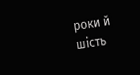роки й шість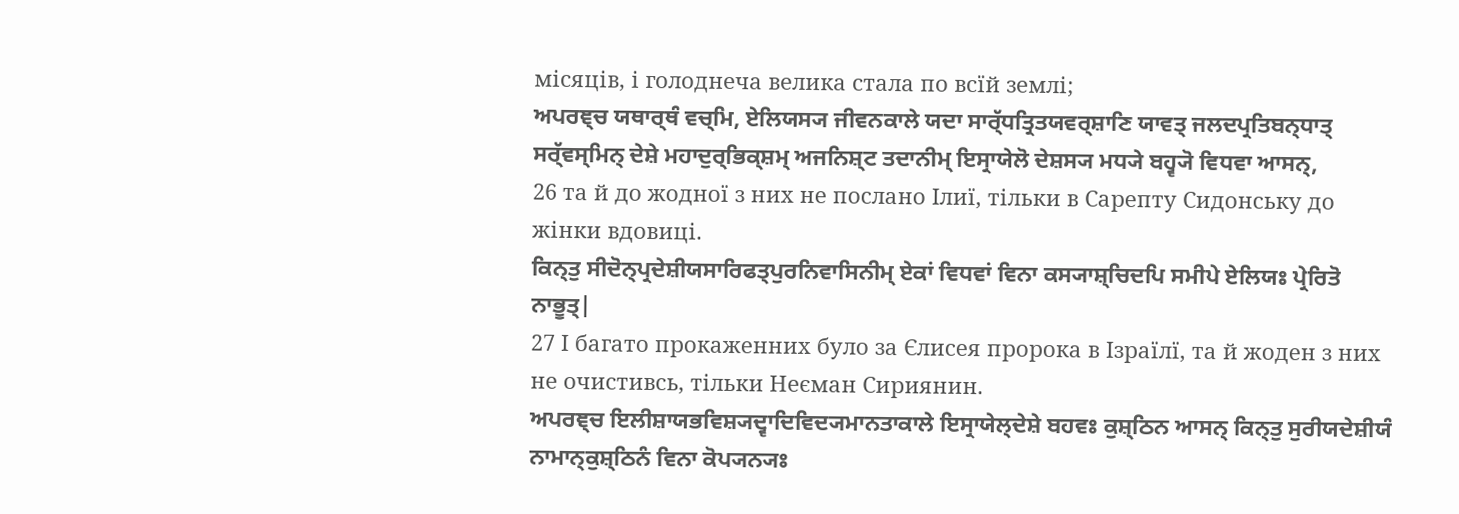місяців, і голоднеча велика стала по всїй землі;
ਅਪਰਞ੍ਚ ਯਥਾਰ੍ਥੰ ਵਚ੍ਮਿ, ਏਲਿਯਸ੍ਯ ਜੀਵਨਕਾਲੇ ਯਦਾ ਸਾਰ੍ੱਧਤ੍ਰਿਤਯਵਰ੍ਸ਼ਾਣਿ ਯਾਵਤ੍ ਜਲਦਪ੍ਰਤਿਬਨ੍ਧਾਤ੍ ਸਰ੍ੱਵਸ੍ਮਿਨ੍ ਦੇਸ਼ੇ ਮਹਾਦੁਰ੍ਭਿਕ੍ਸ਼ਮ੍ ਅਜਨਿਸ਼੍ਟ ਤਦਾਨੀਮ੍ ਇਸ੍ਰਾਯੇਲੋ ਦੇਸ਼ਸ੍ਯ ਮਧ੍ਯੇ ਬਹ੍ਵ੍ਯੋ ਵਿਧਵਾ ਆਸਨ੍,
26 та й до жодної з них не послано Ілиї, тільки в Сарепту Сидонську до жінки вдовиці.
ਕਿਨ੍ਤੁ ਸੀਦੋਨ੍ਪ੍ਰਦੇਸ਼ੀਯਸਾਰਿਫਤ੍ਪੁਰਨਿਵਾਸਿਨੀਮ੍ ਏਕਾਂ ਵਿਧਵਾਂ ਵਿਨਾ ਕਸ੍ਯਾਸ਼੍ਚਿਦਪਿ ਸਮੀਪੇ ਏਲਿਯਃ ਪ੍ਰੇਰਿਤੋ ਨਾਭੂਤ੍|
27 І багато прокаженних було за Єлисея пророка в Ізраїлї, та й жоден з них не очистивсь, тільки Неєман Сириянин.
ਅਪਰਞ੍ਚ ਇਲੀਸ਼ਾਯਭਵਿਸ਼੍ਯਦ੍ਵਾਦਿਵਿਦ੍ਯਮਾਨਤਾਕਾਲੇ ਇਸ੍ਰਾਯੇਲ੍ਦੇਸ਼ੇ ਬਹਵਃ ਕੁਸ਼੍ਠਿਨ ਆਸਨ੍ ਕਿਨ੍ਤੁ ਸੁਰੀਯਦੇਸ਼ੀਯੰ ਨਾਮਾਨ੍ਕੁਸ਼੍ਠਿਨੰ ਵਿਨਾ ਕੋਪ੍ਯਨ੍ਯਃ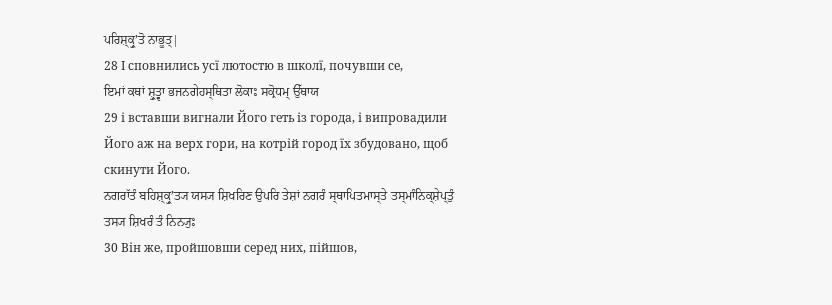ਪਰਿਸ਼੍ਕ੍ਰੁʼਤੋ ਨਾਭੂਤ੍|
28 І сповнились усї лютостю в школї, почувши се,
ਇਮਾਂ ਕਥਾਂ ਸ਼੍ਰੁਤ੍ਵਾ ਭਜਨਗੇਹਸ੍ਥਿਤਾ ਲੋਕਾਃ ਸਕ੍ਰੋਧਮ੍ ਉੱਥਾਯ
29 і вставши вигнали Його геть із города, і випровадили Його аж на верх гори, на котрій город їх збудовано, щоб скинути Його.
ਨਗਰਾੱਤੰ ਬਹਿਸ਼੍ਕ੍ਰੁʼਤ੍ਯ ਯਸ੍ਯ ਸ਼ਿਖਰਿਣ ਉਪਰਿ ਤੇਸ਼ਾਂ ਨਗਰੰ ਸ੍ਥਾਪਿਤਮਾਸ੍ਤੇ ਤਸ੍ਮਾੰਨਿਕ੍ਸ਼ੇਪ੍ਤੁੰ ਤਸ੍ਯ ਸ਼ਿਖਰੰ ਤੰ ਨਿਨ੍ਯੁਃ
30 Він же, пройшовши серед них, пійшов,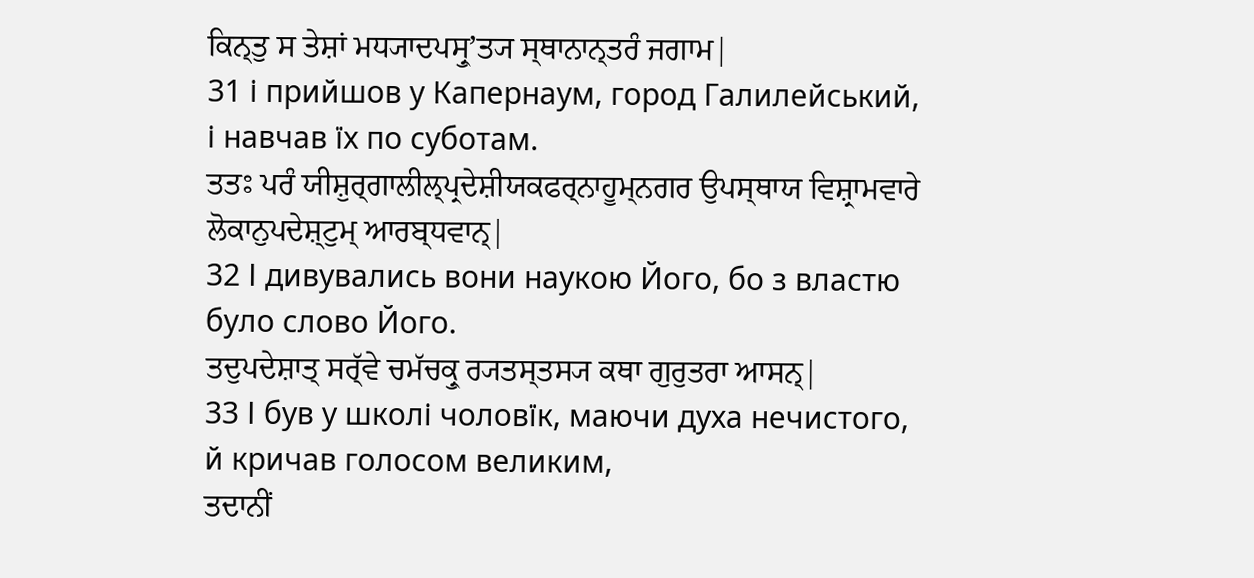ਕਿਨ੍ਤੁ ਸ ਤੇਸ਼ਾਂ ਮਧ੍ਯਾਦਪਸ੍ਰੁʼਤ੍ਯ ਸ੍ਥਾਨਾਨ੍ਤਰੰ ਜਗਾਮ|
31 і прийшов у Капернаум, город Галилейський, і навчав їх по суботам.
ਤਤਃ ਪਰੰ ਯੀਸ਼ੁਰ੍ਗਾਲੀਲ੍ਪ੍ਰਦੇਸ਼ੀਯਕਫਰ੍ਨਾਹੂਮ੍ਨਗਰ ਉਪਸ੍ਥਾਯ ਵਿਸ਼੍ਰਾਮਵਾਰੇ ਲੋਕਾਨੁਪਦੇਸ਼੍ਟੁਮ੍ ਆਰਬ੍ਧਵਾਨ੍|
32 І дивувались вони наукою Його, бо з властю було слово Його.
ਤਦੁਪਦੇਸ਼ਾਤ੍ ਸਰ੍ੱਵੇ ਚਮੱਚਕ੍ਰੁ ਰ੍ਯਤਸ੍ਤਸ੍ਯ ਕਥਾ ਗੁਰੁਤਰਾ ਆਸਨ੍|
33 І був у школі чоловїк, маючи духа нечистого, й кричав голосом великим,
ਤਦਾਨੀਂ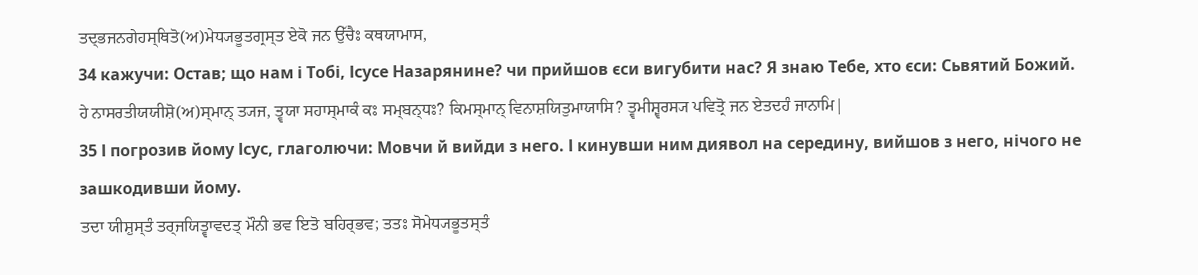ਤਦ੍ਭਜਨਗੇਹਸ੍ਥਿਤੋ(ਅ)ਮੇਧ੍ਯਭੂਤਗ੍ਰਸ੍ਤ ਏਕੋ ਜਨ ਉੱਚੈਃ ਕਥਯਾਮਾਸ,
34 кажучи: Остав; що нам і Тобі, Ісусе Назарянине? чи прийшов єси вигубити нас? Я знаю Тебе, хто єси: Сьвятий Божий.
ਹੇ ਨਾਸਰਤੀਯਯੀਸ਼ੋ(ਅ)ਸ੍ਮਾਨ੍ ਤ੍ਯਜ, ਤ੍ਵਯਾ ਸਹਾਸ੍ਮਾਕੰ ਕਃ ਸਮ੍ਬਨ੍ਧਃ? ਕਿਮਸ੍ਮਾਨ੍ ਵਿਨਾਸ਼ਯਿਤੁਮਾਯਾਸਿ? ਤ੍ਵਮੀਸ਼੍ਵਰਸ੍ਯ ਪਵਿਤ੍ਰੋ ਜਨ ਏਤਦਹੰ ਜਾਨਾਮਿ|
35 І погрозив йому Ісус, глаголючи: Мовчи й вийди з него. І кинувши ним диявол на середину, вийшов з него, нічого не зашкодивши йому.
ਤਦਾ ਯੀਸ਼ੁਸ੍ਤੰ ਤਰ੍ਜਯਿਤ੍ਵਾਵਦਤ੍ ਮੌਨੀ ਭਵ ਇਤੋ ਬਹਿਰ੍ਭਵ; ਤਤਃ ਸੋਮੇਧ੍ਯਭੂਤਸ੍ਤੰ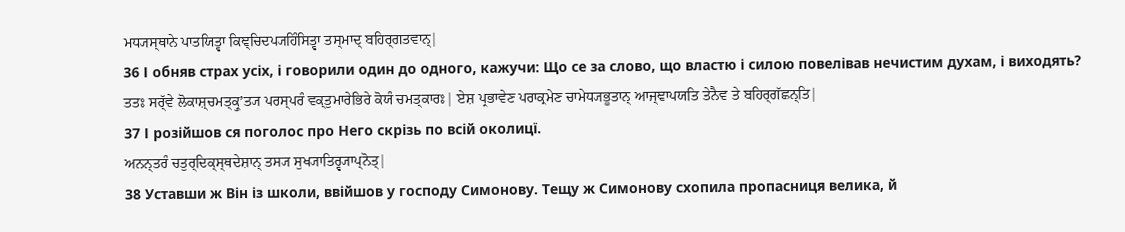ਮਧ੍ਯਸ੍ਥਾਨੇ ਪਾਤਯਿਤ੍ਵਾ ਕਿਞ੍ਚਿਦਪ੍ਯਹਿੰਸਿਤ੍ਵਾ ਤਸ੍ਮਾਦ੍ ਬਹਿਰ੍ਗਤਵਾਨ੍|
36 І обняв страх усіх, і говорили один до одного, кажучи: Що се за слово, що властю і силою повелівав нечистим духам, і виходять?
ਤਤਃ ਸਰ੍ੱਵੇ ਲੋਕਾਸ਼੍ਚਮਤ੍ਕ੍ਰੁʼਤ੍ਯ ਪਰਸ੍ਪਰੰ ਵਕ੍ਤੁਮਾਰੇਭਿਰੇ ਕੋਯੰ ਚਮਤ੍ਕਾਰਃ| ਏਸ਼ ਪ੍ਰਭਾਵੇਣ ਪਰਾਕ੍ਰਮੇਣ ਚਾਮੇਧ੍ਯਭੂਤਾਨ੍ ਆਜ੍ਞਾਪਯਤਿ ਤੇਨੈਵ ਤੇ ਬਹਿਰ੍ਗੱਛਨ੍ਤਿ|
37 І розійшов ся поголос про Него скрізь по всій околицї.
ਅਨਨ੍ਤਰੰ ਚਤੁਰ੍ਦਿਕ੍ਸ੍ਥਦੇਸ਼ਾਨ੍ ਤਸ੍ਯ ਸੁਖ੍ਯਾਤਿਰ੍ਵ੍ਯਾਪ੍ਨੋਤ੍|
38 Уставши ж Він із школи, ввійшов у господу Симонову. Тещу ж Симонову схопила пропасниця велика, й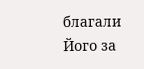благали Його за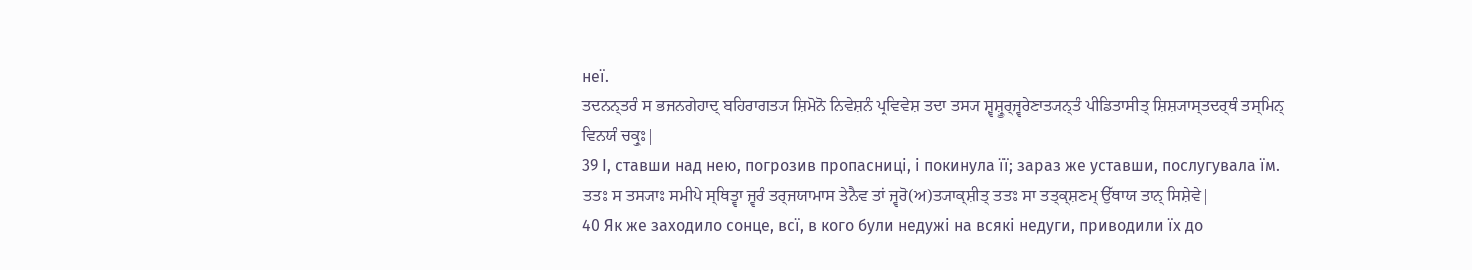неї.
ਤਦਨਨ੍ਤਰੰ ਸ ਭਜਨਗੇਹਾਦ੍ ਬਹਿਰਾਗਤ੍ਯ ਸ਼ਿਮੋਨੋ ਨਿਵੇਸ਼ਨੰ ਪ੍ਰਵਿਵੇਸ਼ ਤਦਾ ਤਸ੍ਯ ਸ਼੍ਵਸ਼੍ਰੂਰ੍ਜ੍ਵਰੇਣਾਤ੍ਯਨ੍ਤੰ ਪੀਡਿਤਾਸੀਤ੍ ਸ਼ਿਸ਼੍ਯਾਸ੍ਤਦਰ੍ਥੰ ਤਸ੍ਮਿਨ੍ ਵਿਨਯੰ ਚਕ੍ਰੁਃ|
39 І, ставши над нею, погрозив пропасниці, і покинула її; зараз же уставши, послугувала їм.
ਤਤਃ ਸ ਤਸ੍ਯਾਃ ਸਮੀਪੇ ਸ੍ਥਿਤ੍ਵਾ ਜ੍ਵਰੰ ਤਰ੍ਜਯਾਮਾਸ ਤੇਨੈਵ ਤਾਂ ਜ੍ਵਰੋ(ਅ)ਤ੍ਯਾਕ੍ਸ਼ੀਤ੍ ਤਤਃ ਸਾ ਤਤ੍ਕ੍ਸ਼ਣਮ੍ ਉੱਥਾਯ ਤਾਨ੍ ਸਿਸ਼ੇਵੇ|
40 Як же заходило сонце, всї, в кого були недужі на всякі недуги, приводили їх до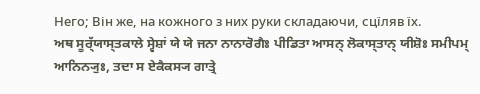Него; Він же, на кожного з них руки складаючи, сцїляв їх.
ਅਥ ਸੂਰ੍ੱਯਾਸ੍ਤਕਾਲੇ ਸ੍ਵੇਸ਼ਾਂ ਯੇ ਯੇ ਜਨਾ ਨਾਨਾਰੋਗੈਃ ਪੀਡਿਤਾ ਆਸਨ੍ ਲੋਕਾਸ੍ਤਾਨ੍ ਯੀਸ਼ੋਃ ਸਮੀਪਮ੍ ਆਨਿਨ੍ਯੁਃ, ਤਦਾ ਸ ਏਕੈਕਸ੍ਯ ਗਾਤ੍ਰੇ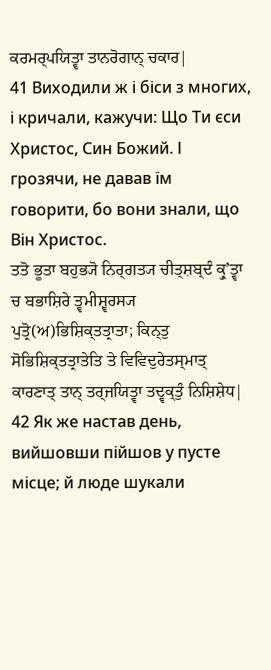ਕਰਮਰ੍ਪਯਿਤ੍ਵਾ ਤਾਨਰੋਗਾਨ੍ ਚਕਾਰ|
41 Виходили ж і біси з многих, і кричали, кажучи: Що Ти єси Христос, Син Божий. І грозячи, не давав їм говорити, бо вони знали, що Він Христос.
ਤਤੋ ਭੂਤਾ ਬਹੁਭ੍ਯੋ ਨਿਰ੍ਗਤ੍ਯ ਚੀਤ੍ਸ਼ਬ੍ਦੰ ਕ੍ਰੁʼਤ੍ਵਾ ਚ ਬਭਾਸ਼ਿਰੇ ਤ੍ਵਮੀਸ਼੍ਵਰਸ੍ਯ ਪੁਤ੍ਰੋ(ਅ)ਭਿਸ਼ਿਕ੍ਤਤ੍ਰਾਤਾ; ਕਿਨ੍ਤੁ ਸੋਭਿਸ਼ਿਕ੍ਤਤ੍ਰਾਤੇਤਿ ਤੇ ਵਿਵਿਦੁਰੇਤਸ੍ਮਾਤ੍ ਕਾਰਣਾਤ੍ ਤਾਨ੍ ਤਰ੍ਜਯਿਤ੍ਵਾ ਤਦ੍ਵਕ੍ਤੁੰ ਨਿਸ਼ਿਸ਼ੇਧ|
42 Як же настав день, вийшовши пійшов у пусте місце; й люде шукали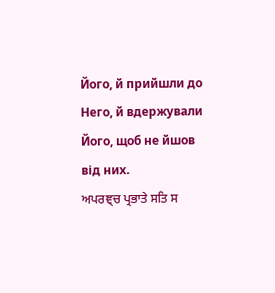Його, й прийшли до Него, й вдержували Його, щоб не йшов від них.
ਅਪਰਞ੍ਚ ਪ੍ਰਭਾਤੇ ਸਤਿ ਸ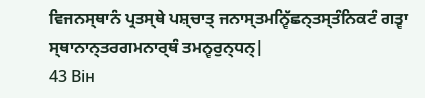ਵਿਜਨਸ੍ਥਾਨੰ ਪ੍ਰਤਸ੍ਥੇ ਪਸ਼੍ਚਾਤ੍ ਜਨਾਸ੍ਤਮਨ੍ਵਿੱਛਨ੍ਤਸ੍ਤੰਨਿਕਟੰ ਗਤ੍ਵਾ ਸ੍ਥਾਨਾਨ੍ਤਰਗਮਨਾਰ੍ਥੰ ਤਮਨ੍ਵਰੁਨ੍ਧਨ੍|
43 Він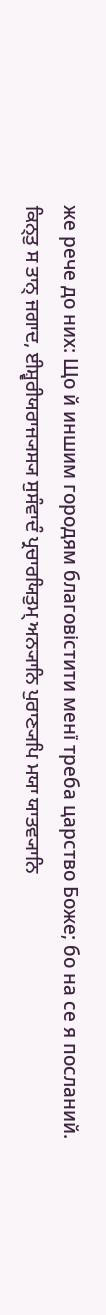же рече до них: Що й иншим городям благовістити менї треба царство Боже; бо на се я посланий.
ਕਿਨ੍ਤੁ ਸ ਤਾਨ੍ ਜਗਾਦ, ਈਸ਼੍ਵਰੀਯਰਾਜ੍ਯਸ੍ਯ ਸੁਸੰਵਾਦੰ ਪ੍ਰਚਾਰਯਿਤੁਮ੍ ਅਨ੍ਯਾਨਿ ਪੁਰਾਣ੍ਯਪਿ ਮਯਾ ਯਾਤਵ੍ਯਾਨਿ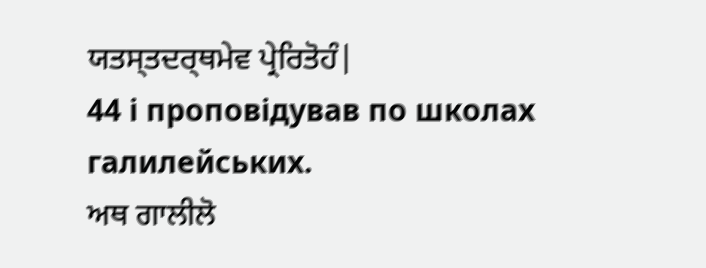ਯਤਸ੍ਤਦਰ੍ਥਮੇਵ ਪ੍ਰੇਰਿਤੋਹੰ|
44 і проповідував по школах галилейських.
ਅਥ ਗਾਲੀਲੋ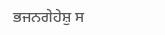ਭਜਨਗੇਹੇਸ਼ੁ ਸ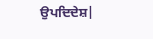ਉਪਦਿਦੇਸ਼|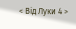< Від Луки 4 >